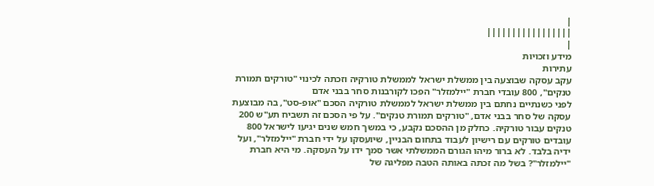|
|||||||||||||||||
|
מידע וזכויות
עתירות
עקב עסקה שבוצעה בין ממשלת ישראל לממשלת טורקיה וזכתה לכינוי "טורקים תמורת טנקים", 800 עובדי חברת "יילמזלר" הפכו לקורבנות סחר בבני אדם
לפני כשנתיים נחתם בין ממשלת ישראל לממשלת טורקיה הסכם "אופ-סט", בה מבוצעת עסקה של סחר בבני אדם, "טורקים תמורת טנקים". על פי הסכם זה תשביח תע"ש 200 טנקים עבור טורקיה. כחלק מן ההסכם נקבע, כי במשך חמש שנים יגיעו לישראל 800 עובדים טורקים עם רישיון לעבוד בתחום הבניין, שיועסקו על ידי חברת "יילמזלר", ועל ידיה בלבד. לא ברור מיהו הגורם הממשלתי אשר סמך ידו על העסקה. מי היא חברת "יילמזלר"? בשל מה זכתה באותה הטבה מפליגה של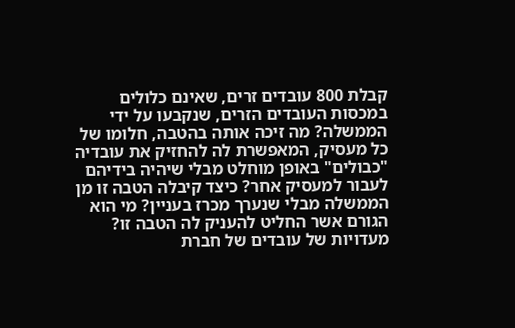קבלת 800 עובדים זרים, שאינם כלולים במכסות העובדים הזרים, שנקבעו על ידי הממשלה? מה זיכה אותה בהטבה, חלומו של כל מעסיק, המאפשרת לה להחזיק את עובדיה "כבולים" באופן מוחלט מבלי שיהיה בידיהם לעבור למעסיק אחר? כיצד קיבלה הטבה זו מן הממשלה מבלי שנערך מכרז בעניין? מי הוא הגורם אשר החליט להעניק לה הטבה זו? מעדויות של עובדים של חברת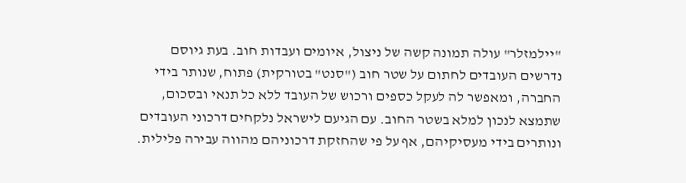"יילמזלר" עולה תמונה קשה של ניצול, איומים ועבדות חוב. בעת גיוסם נדרשים העובדים לחתום על שטר חוב ("סנט" בטורקית) פתוח, שנותר בידי החברה, ומאפשר לה לעקל כספים ורכוש של העובד ללא כל תנאי ובסכום, שתמצא לנכון למלא בשטר החוב. עם הגיעם לישראל נלקחים דרכוני העובדים ונותרים בידי מעסיקיהם, אף על פי שהחזקת דרכוניהם מהווה עבירה פלילית.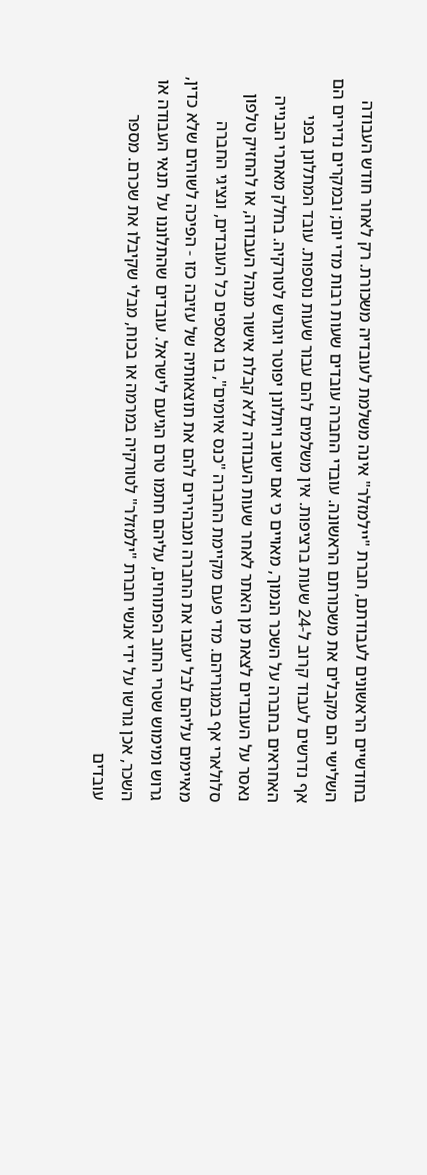בחודשיים הראשונים לעבודתם, חברת "יילמזלר" אינה משלמת לעובדיה משכורת. רק לאחר חודש העבודה השלישי הם מקבלים את משכורתם הראשונה. עובדי החברה עובדים שעות רבות מדי יום; ובמקרים נדירים הם אף נדרשים לעבוד קרוב ל-24 שעות ברציפות. אין משלמים להם עבור שעות נוספות. עובד המתלונן בפני האחראים בחברה על השכר הנמוך, מאויים כי אם ישוב ויתלונן יפוטר ויגורש לטורקיה. בחלק מאתרי הבנייה נאסר על העובדים לצאת מן האתר לאחר שעות העבודה ללא קבלת אישור מנהל העבודה, או להחזיק טלפון סלולארי אף במגוריהם. מדי פעם מקיימת החברה "כנס איומים", בו נאספים כל העובדים, ונציגי החברה מאיימים עליהם לבל יעזבו את החברה ומבהירים להם את תוצאותיה של עזיבה כזו - הפיכה לשוהים שלא כדין, גרוש ומימוש שטרי החוב הפתוחים, עליהם חתמו טרם הגיעם לישראל. עובדים שהתלוננו על תנאי העבודה או השכר, אכן גורשו על ידי אנשי חברת "ילמזלר" לטורקיה במרמה או בכוח, מבלי שקיבלו את שכרם. מספר עובדים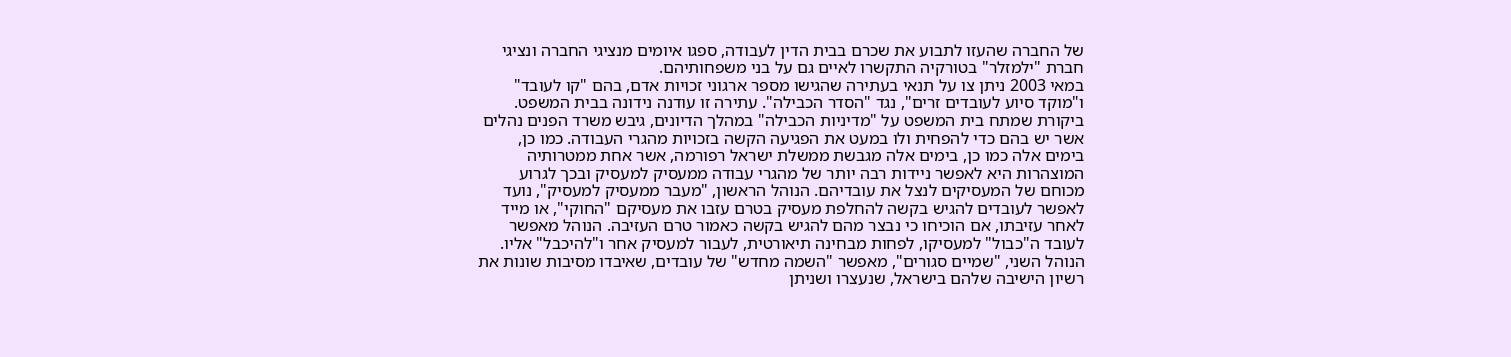של החברה שהעזו לתבוע את שכרם בבית הדין לעבודה, ספגו איומים מנציגי החברה ונציגי חברת "ילמזלר" בטורקיה התקשרו לאיים גם על בני משפחותיהם.
במאי 2003 ניתן צו על תנאי בעתירה שהגישו מספר ארגוני זכויות אדם, בהם "קו לעובד" ו"מוקד סיוע לעובדים זרים", נגד "הסדר הכבילה". עתירה זו עודנה נידונה בבית המשפט. ביקורת שמתח בית המשפט על "מדיניות הכבילה" במהלך הדיונים, גיבש משרד הפנים נהלים אשר יש בהם כדי להפחית ולו במעט את הפגיעה הקשה בזכויות מהגרי העבודה. כמו כן, בימים אלה כמו כן, בימים אלה מגבשת ממשלת ישראל רפורמה, אשר אחת ממטרותיה המוצהרות היא לאפשר ניידות רבה יותר של מהגרי עבודה ממעסיק למעסיק ובכך לגרוע מכוחם של המעסיקים לנצל את עובדיהם. הנוהל הראשון, "מעבר ממעסיק למעסיק", נועד לאפשר לעובדים להגיש בקשה להחלפת מעסיק בטרם עזבו את מעסיקם "החוקי", או מייד לאחר עזיבתו, אם הוכיחו כי נבצר מהם להגיש בקשה כאמור טרם העזיבה. הנוהל מאפשר לעובד ה"כבול" למעסיקו, לפחות מבחינה תיאורטית, לעבור למעסיק אחר ו"להיכבל" אליו. הנוהל השני, "שמיים סגורים", מאפשר "השמה מחדש" של עובדים, שאיבדו מסיבות שונות את רשיון הישיבה שלהם בישראל, שנעצרו ושניתן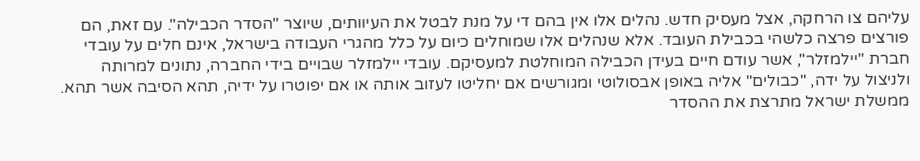עליהם צו הרחקה, אצל מעסיק חדש. נהלים אלו אין בהם די על מנת לבטל את העיוותים, שיוצר "הסדר הכבילה". עם זאת, הם פורצים פרצה כלשהי בכבילת העובד. אלא שנהלים אלו שמוחלים כיום על כלל מהגרי העבודה בישראל, אינם חלים על עובדי חברת "יילמזלר", אשר עודם חיים בעידן הכבילה המוחלטת למעסיקם. עובדי יילמזלר שבויים בידי החברה, נתונים למרותה ולניצול על ידה, "כבולים" אליה באופן אבסולוטי ומגורשים אם יחליטו לעזוב אותה או אם יפוטרו על ידיה, תהא הסיבה אשר תהא. ממשלת ישראל מתרצת את ההסדר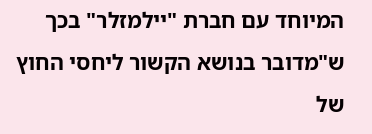המיוחד עם חברת "יילמזלר" בכך ש"מדובר בנושא הקשור ליחסי החוץ של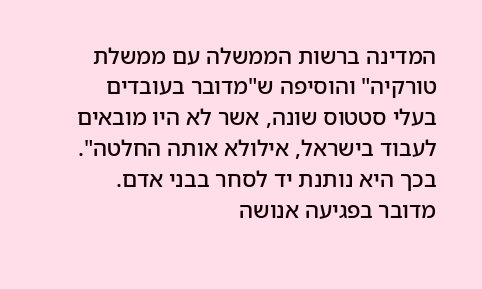המדינה ברשות הממשלה עם ממשלת טורקיה" והוסיפה ש"מדובר בעובדים בעלי סטטוס שונה, אשר לא היו מובאים לעבוד בישראל, אילולא אותה החלטה". בכך היא נותנת יד לסחר בבני אדם. מדובר בפגיעה אנושה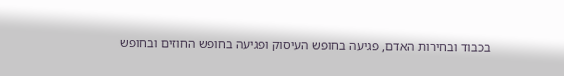בכבוד ובחירות האדם, פגיעה בחופש העיסוק ופגיעה בחופש החוזים ובחופש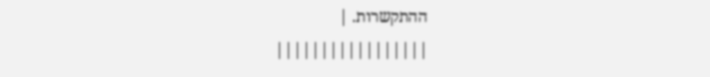ההתקשרות. |
|||||||||||||||||